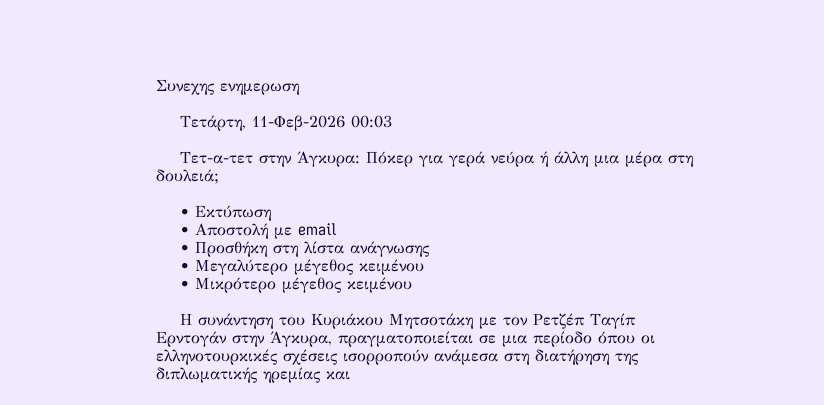Συνεχης ενημερωση

    Τετάρτη, 11-Φεβ-2026 00:03

    Τετ-α-τετ στην Άγκυρα: Πόκερ για γερά νεύρα ή άλλη μια μέρα στη δουλειά;

    • Εκτύπωση
    • Αποστολή με email
    • Προσθήκη στη λίστα ανάγνωσης
    • Μεγαλύτερο μέγεθος κειμένου
    • Μικρότερο μέγεθος κειμένου

    Η συνάντηση του Κυριάκου Μητσοτάκη με τον Ρετζέπ Ταγίπ Ερντογάν στην Άγκυρα, πραγματοποιείται σε μια περίοδο όπου οι ελληνοτουρκικές σχέσεις ισορροπούν ανάμεσα στη διατήρηση της διπλωματικής ηρεμίας και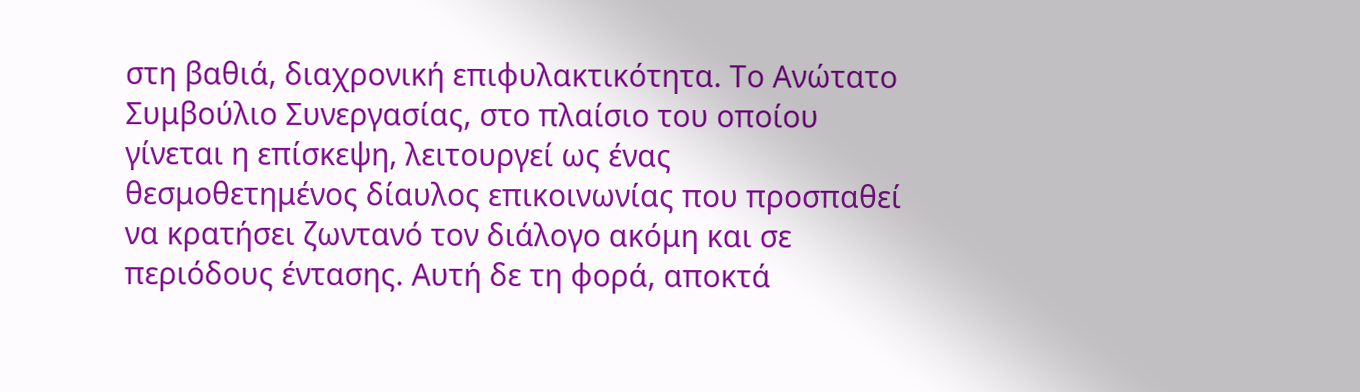στη βαθιά, διαχρονική επιφυλακτικότητα. Το Ανώτατο Συμβούλιο Συνεργασίας, στο πλαίσιο του οποίου γίνεται η επίσκεψη, λειτουργεί ως ένας θεσμοθετημένος δίαυλος επικοινωνίας που προσπαθεί να κρατήσει ζωντανό τον διάλογο ακόμη και σε περιόδους έντασης. Αυτή δε τη φορά, αποκτά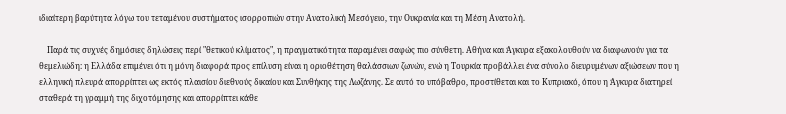ιδιαίτερη βαρύτητα λόγω του τεταμένου συστήματος ισορροπιών στην Ανατολική Μεσόγειο, την Ουκρανία και τη Μέση Ανατολή.

    Παρά τις συχνές δημόσιες δηλώσεις περί "θετικού κλίματος", η πραγματικότητα παραμένει σαφώς πιο σύνθετη. Αθήνα και Άγκυρα εξακολουθούν να διαφωνούν για τα θεμελιώδη: η Ελλάδα επιμένει ότι η μόνη διαφορά προς επίλυση είναι η οριοθέτηση θαλάσσιων ζωνών, ενώ η Τουρκία προβάλλει ένα σύνολο διευρυμένων αξιώσεων που η ελληνική πλευρά απορρίπτει ως εκτός πλαισίου διεθνούς δικαίου και Συνθήκης της Λωζάνης. Σε αυτό το υπόβαθρο, προστίθεται και το Κυπριακό, όπου η Άγκυρα διατηρεί σταθερά τη γραμμή της διχοτόμησης και απορρίπτει κάθε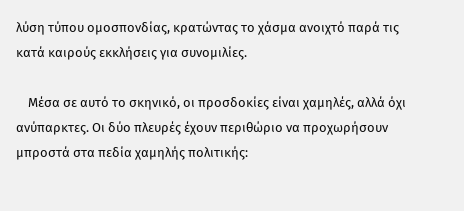λύση τύπου ομοσπονδίας, κρατώντας το χάσμα ανοιχτό παρά τις κατά καιρούς εκκλήσεις για συνομιλίες.

    Μέσα σε αυτό το σκηνικό, οι προσδοκίες είναι χαμηλές, αλλά όχι ανύπαρκτες. Οι δύο πλευρές έχουν περιθώριο να προχωρήσουν μπροστά στα πεδία χαμηλής πολιτικής: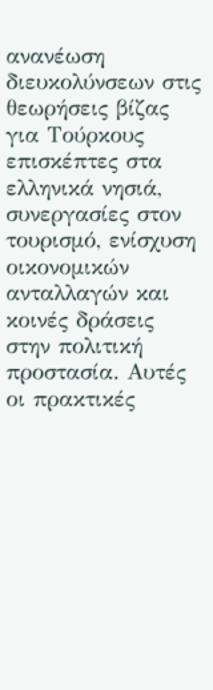ανανέωση διευκολύνσεων στις θεωρήσεις βίζας για Τούρκους επισκέπτες στα ελληνικά νησιά, συνεργασίες στον τουρισμό, ενίσχυση οικονομικών ανταλλαγών και κοινές δράσεις στην πολιτική προστασία. Αυτές οι πρακτικές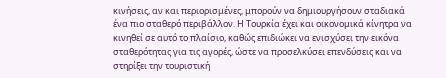κινήσεις, αν και περιορισμένες, μπορούν να δημιουργήσουν σταδιακά ένα πιο σταθερό περιβάλλον. Η Τουρκία έχει και οικονομικά κίνητρα να κινηθεί σε αυτό το πλαίσιο, καθώς επιδιώκει να ενισχύσει την εικόνα σταθερότητας για τις αγορές, ώστε να προσελκύσει επενδύσεις και να στηρίξει την τουριστική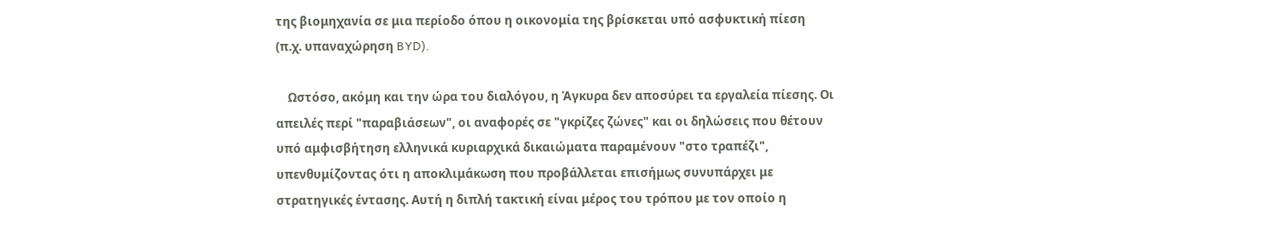της βιομηχανία σε μια περίοδο όπου η οικονομία της βρίσκεται υπό ασφυκτική πίεση (π.χ. υπαναχώρηση BYD).

    Ωστόσο, ακόμη και την ώρα του διαλόγου, η Άγκυρα δεν αποσύρει τα εργαλεία πίεσης. Οι απειλές περί "παραβιάσεων", οι αναφορές σε "γκρίζες ζώνες" και οι δηλώσεις που θέτουν υπό αμφισβήτηση ελληνικά κυριαρχικά δικαιώματα παραμένουν "στο τραπέζι", υπενθυμίζοντας ότι η αποκλιμάκωση που προβάλλεται επισήμως συνυπάρχει με στρατηγικές έντασης. Αυτή η διπλή τακτική είναι μέρος του τρόπου με τον οποίο η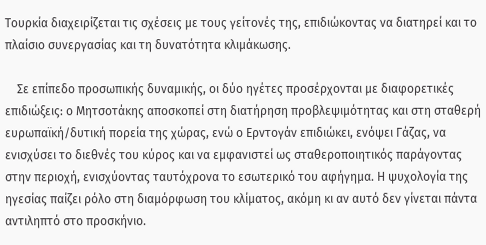Τουρκία διαχειρίζεται τις σχέσεις με τους γείτονές της, επιδιώκοντας να διατηρεί και το πλαίσιο συνεργασίας και τη δυνατότητα κλιμάκωσης.

    Σε επίπεδο προσωπικής δυναμικής, οι δύο ηγέτες προσέρχονται με διαφορετικές επιδιώξεις: ο Μητσοτάκης αποσκοπεί στη διατήρηση προβλεψιμότητας και στη σταθερή ευρωπαϊκή/δυτική πορεία της χώρας, ενώ ο Ερντογάν επιδιώκει, ενόψει Γάζας, να ενισχύσει το διεθνές του κύρος και να εμφανιστεί ως σταθεροποιητικός παράγοντας στην περιοχή, ενισχύοντας ταυτόχρονα το εσωτερικό του αφήγημα. Η ψυχολογία της ηγεσίας παίζει ρόλο στη διαμόρφωση του κλίματος, ακόμη κι αν αυτό δεν γίνεται πάντα αντιληπτό στο προσκήνιο.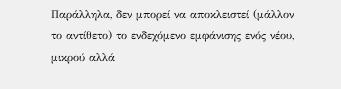Παράλληλα, δεν μπορεί να αποκλειστεί (μάλλον το αντίθετο) το ενδεχόμενο εμφάνισης ενός νέου, μικρού αλλά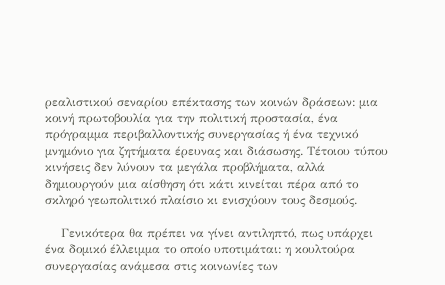ρεαλιστικού σεναρίου επέκτασης των κοινών δράσεων: μια κοινή πρωτοβουλία για την πολιτική προστασία, ένα πρόγραμμα περιβαλλοντικής συνεργασίας ή ένα τεχνικό μνημόνιο για ζητήματα έρευνας και διάσωσης. Τέτοιου τύπου κινήσεις δεν λύνουν τα μεγάλα προβλήματα, αλλά δημιουργούν μια αίσθηση ότι κάτι κινείται πέρα από το σκληρό γεωπολιτικό πλαίσιο κι ενισχύουν τους δεσμούς.

    Γενικότερα θα πρέπει να γίνει αντιληπτό, πως υπάρχει ένα δομικό έλλειμμα το οποίο υποτιμάται: η κουλτούρα συνεργασίας ανάμεσα στις κοινωνίες των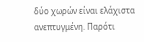δύο χωρών είναι ελάχιστα ανεπτυγμένη. Παρότι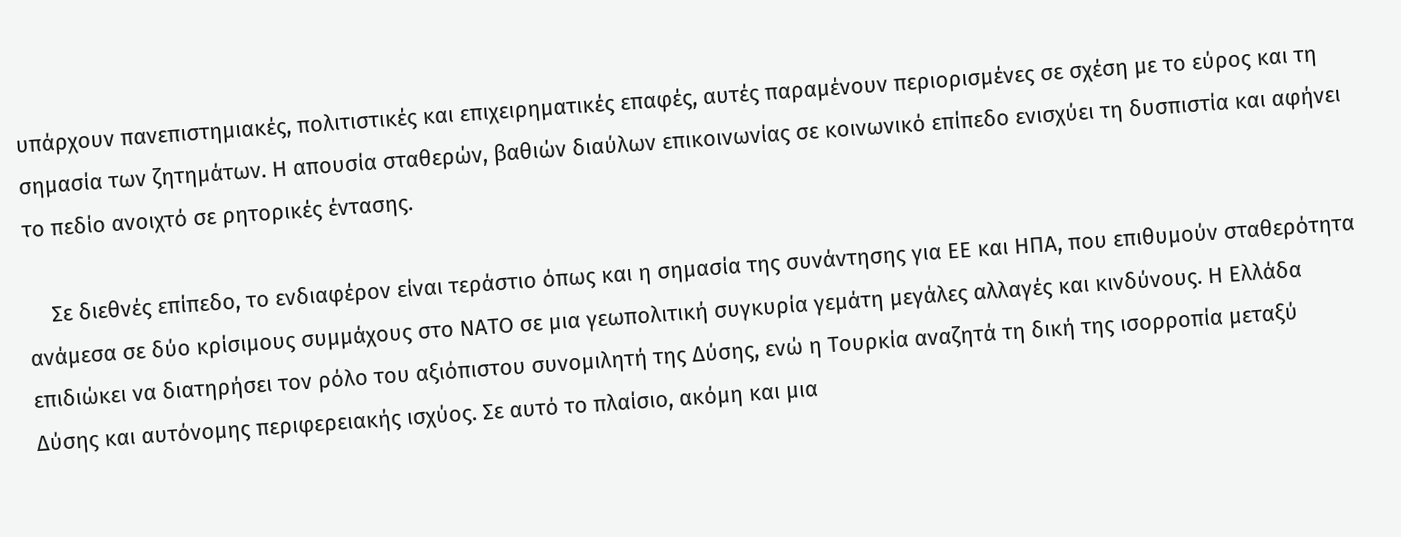υπάρχουν πανεπιστημιακές, πολιτιστικές και επιχειρηματικές επαφές, αυτές παραμένουν περιορισμένες σε σχέση με το εύρος και τη σημασία των ζητημάτων. Η απουσία σταθερών, βαθιών διαύλων επικοινωνίας σε κοινωνικό επίπεδο ενισχύει τη δυσπιστία και αφήνει το πεδίο ανοιχτό σε ρητορικές έντασης.

    Σε διεθνές επίπεδο, το ενδιαφέρον είναι τεράστιο όπως και η σημασία της συνάντησης για ΕΕ και ΗΠΑ, που επιθυμούν σταθερότητα ανάμεσα σε δύο κρίσιμους συμμάχους στο ΝΑΤΟ σε μια γεωπολιτική συγκυρία γεμάτη μεγάλες αλλαγές και κινδύνους. Η Ελλάδα επιδιώκει να διατηρήσει τον ρόλο του αξιόπιστου συνομιλητή της Δύσης, ενώ η Τουρκία αναζητά τη δική της ισορροπία μεταξύ Δύσης και αυτόνομης περιφερειακής ισχύος. Σε αυτό το πλαίσιο, ακόμη και μια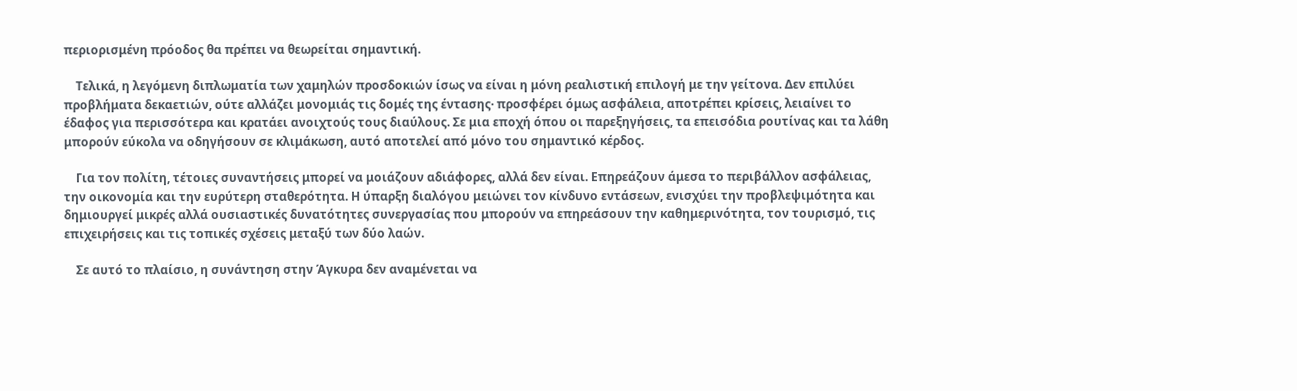περιορισμένη πρόοδος θα πρέπει να θεωρείται σημαντική.

    Τελικά, η λεγόμενη διπλωματία των χαμηλών προσδοκιών ίσως να είναι η μόνη ρεαλιστική επιλογή με την γείτονα. Δεν επιλύει προβλήματα δεκαετιών, ούτε αλλάζει μονομιάς τις δομές της έντασης· προσφέρει όμως ασφάλεια, αποτρέπει κρίσεις, λειαίνει το έδαφος για περισσότερα και κρατάει ανοιχτούς τους διαύλους. Σε μια εποχή όπου οι παρεξηγήσεις, τα επεισόδια ρουτίνας και τα λάθη μπορούν εύκολα να οδηγήσουν σε κλιμάκωση, αυτό αποτελεί από μόνο του σημαντικό κέρδος.

    Για τον πολίτη, τέτοιες συναντήσεις μπορεί να μοιάζουν αδιάφορες, αλλά δεν είναι. Επηρεάζουν άμεσα το περιβάλλον ασφάλειας, την οικονομία και την ευρύτερη σταθερότητα. Η ύπαρξη διαλόγου μειώνει τον κίνδυνο εντάσεων, ενισχύει την προβλεψιμότητα και δημιουργεί μικρές αλλά ουσιαστικές δυνατότητες συνεργασίας που μπορούν να επηρεάσουν την καθημερινότητα, τον τουρισμό, τις επιχειρήσεις και τις τοπικές σχέσεις μεταξύ των δύο λαών.

    Σε αυτό το πλαίσιο, η συνάντηση στην Άγκυρα δεν αναμένεται να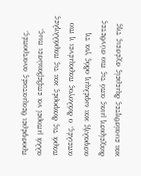προσφέρει θεαματικές ανατροπές, αλλά μπορεί να επιβεβαιώσει πως, παρά τις διαφορές και τις παράλληλες απειλές, ο διάλογος παραμένει η πιο ασφαλής και ωφέλιμη οδός για τη διαχείριση μιας από τις πιο σύνθετες και ευαίσθητες διμερείς σχέσεις της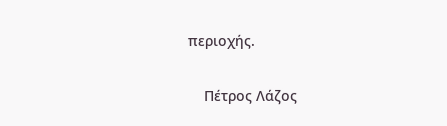περιοχής.

    Πέτρος Λάζος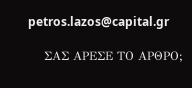petros.lazos@capital.gr

    ΣΑΣ ΑΡΕΣΕ ΤΟ ΑΡΘΡΟ;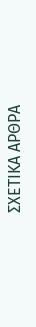ΣΧΕΤΙΚΑ ΑΡΘΡΑ